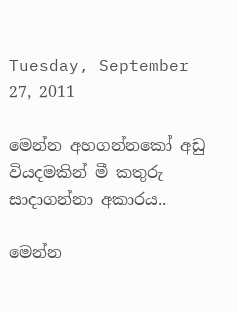Tuesday, September 27, 2011

මෙන්න අහගන්නකෝ අඩු වියදමකින් මී කතුරු සාදාගන්නා අකාරය..

මෙන්න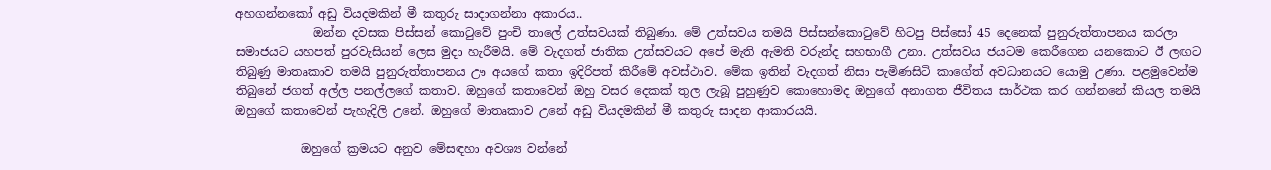අහගන්නකෝ අඩු වියදමකින් මී කතුරු සාදාගන්නා අකාරය..
             ඔන්න දවසක පිස්සන් කොටුවේ පුංචි තාලේ උත්සවයක් තිබුණා. මේ උත්සවය තමයි පිස්සන්කොටුවේ හිටපු පිස්සෝ 45 දෙනෙක් පුනුරුත්තාපනය කරලා සමාජයට යහපත් පුරවැසියන් ලෙස මුදා හැරීමයි. මේ වැදගත් ජාතික උත්සවයට අපේ මැති ඇමති වරුන්ද සහභාගී උනා. උත්සවය ජයටම කෙරීගෙන යනකොට ඊ ලඟට තිබුණු මාතෘකාව තමයි පුනුරුත්තාපනය ඌ අයගේ කතා ඉදිරිපත් කිරීමේ අවස්ථාව. මේක ඉතින් වැදගත් නිසා පැමිණසිටි කාගේත් අවධානයට යොමු උණා. පළමුවෙන්ම තිබුනේ ජගත් අල්ල පනල්ලගේ කතාව. ඔහුගේ කතාවෙන් ඔහු වසර දෙකක් තුල ලැබූ පුහුණුව කොහොමද ඔහුගේ අනාගත ජීවිතය සාර්ථක කර ගන්නනේ කියල තමයි ඔහුගේ කතාවෙන් පැහැදිලි උනේ. ඔහුගේ මාතෘකාව උනේ අඩු වියදමකින් මී කතුරු සාදන ආකාරයයි.

           ඔහුගේ ක්‍රමයට අනුව මේසඳහා අවශ්‍ය වන්නේ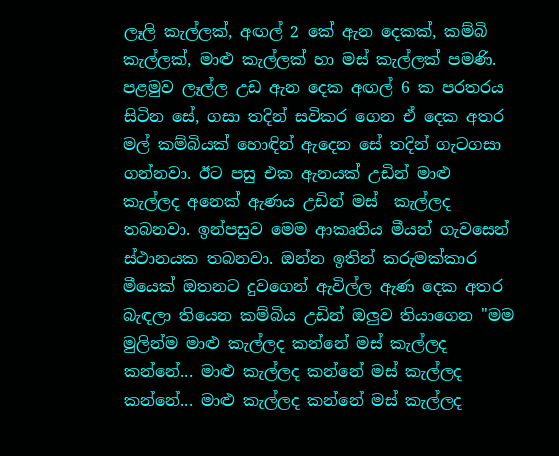ලෑලි කැල්ලක්, අඟල් 2 කේ ඇන දෙකක්, කම්බි කැල්ලක්, මාළු කැල්ලක් හා මස් කැල්ලක් පමණි. පළමුව ලෑල්ල උඩ ඇන දෙක අඟල් 6 ක පරතරය සිටින සේ, ගසා තදින් සවිකර ගෙන ඒ දෙක අතර මල් කම්බියක් හොඳින් ඇදෙන සේ තදින් ගැටගසා ගන්නවා. ඊට පසු එක ඇනයක් උඩින් මාළු කැල්ලද අනෙක් ඇණය උඩින් මස්  කැල්ලද තබනවා. ඉන්පසුව මෙම ආකෘතිය මීයන් ගැවසෙන් ස්ථානයක තබනවා. ඔන්න ඉතින් කරුමක්කාර මීයෙක් ඔතනට දුවගෙන් ඇවිල්ල ඇණ දෙක අතර බැඳලා තියෙන කම්බිය උඩින් ඔලුව තියාගෙන "මම මුලින්ම මාළු කැල්ලද කන්නේ මස් කැල්ලද කන්නේ... මාළු කැල්ලද කන්නේ මස් කැල්ලද කන්නේ... මාළු කැල්ලද කන්නේ මස් කැල්ලද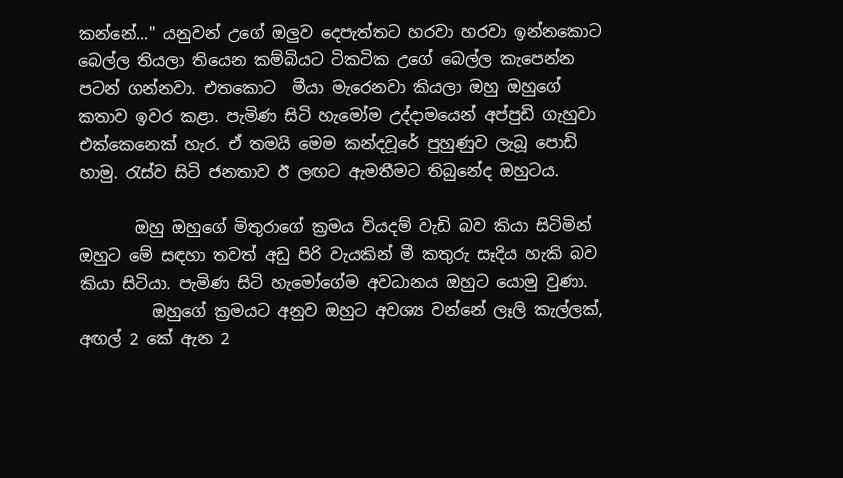කන්නේ..." යනුවන් උගේ ඔලුව දෙපැත්තට හරවා හරවා ඉන්නකොට බෙල්ල තියලා තියෙන කම්බියට ටිකටික උගේ බෙල්ල කැපෙන්න පටන් ගන්නවා. එතකොට  මීයා මැරෙනවා කියලා ඔහු ඔහුගේ කතාව ඉවර කළා. පැමිණ සිටි හැමෝම උද්දාමයෙන් අප්පුඩි ගැහුවා එක්කෙනෙක් හැර. ඒ තමයි මෙම කන්දවූරේ පුහුණුව ලැබූ පොඩි හාමු. රැස්ව සිටි ජනතාව ඊ ලඟට ඇමතීමට තිබුනේද ඔහුටය.

       ඔහු ඔහුගේ මිතුරාගේ ක්‍රමය වියදම් වැඩි බව කියා සිටිමින් ඔහුට මේ සඳහා තවත් අඩු පිරි වැයකින් මී කතුරු සෑදිය හැකි බව කියා සිටියා. පැමිණ සිටි හැමෝගේම අවධානය ඔහුට යොමු වුණා.
         ඔහුගේ ක්‍රමයට අනුව ඔහුට අවශ්‍ය වන්නේ ලෑලි කැල්ලක්, අඟල් 2 කේ ඇන 2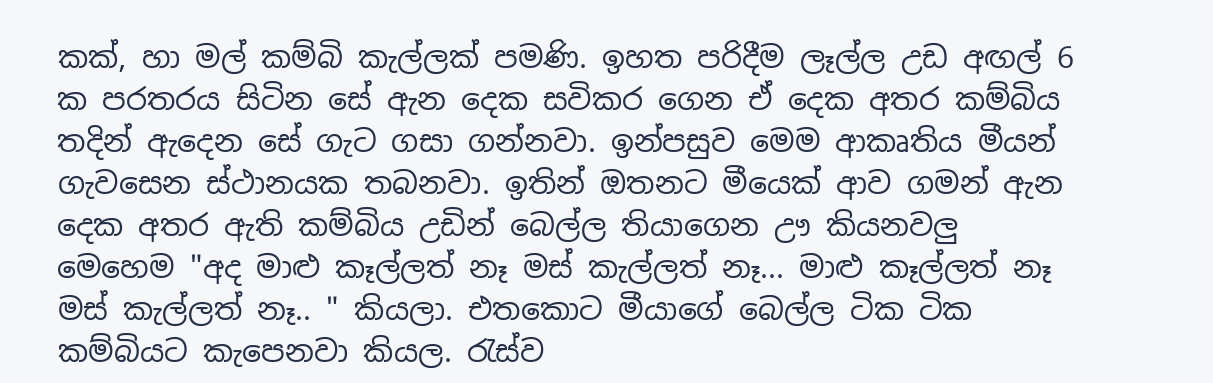කක්, හා මල් කම්බි කැල්ලක් පමණි. ඉහත පරිදීම ලෑල්ල උඩ අඟල් 6 ක පරතරය සිටින සේ ඇන දෙක සවිකර ගෙන ඒ දෙක අතර කම්බිය තදින් ඇදෙන සේ ගැට ගසා ගන්නවා. ඉන්පසුව මෙම ආකෘතිය මීයන් ගැවසෙන ස්ථානයක තබනවා. ඉතින් ඔතනට මීයෙක් ආව ගමන් ඇන දෙක අතර ඇති කම්බිය උඩින් බෙල්ල තියාගෙන ඌ කියනවලු මෙහෙම "අද මාළු කෑල්ලත් නෑ මස් කැල්ලත් නෑ... මාළු කෑල්ලත් නෑ මස් කැල්ලත් නෑ.. " කියලා. එතකොට මීයාගේ බෙල්ල ටික ටික කම්බියට කැපෙනවා කියල. රැස්ව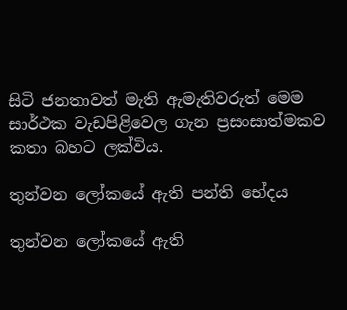සිටි ජනතාවත් මැති ඇමැතිවරුත් මෙම සාර්ථක වැඩපිළිවෙල ගැන ප්‍රසංසාත්මකව කතා බහට ලක්විය.

තුන්වන ලෝකයේ ඇති පන්ති භේදය

තුන්වන ලෝකයේ ඇති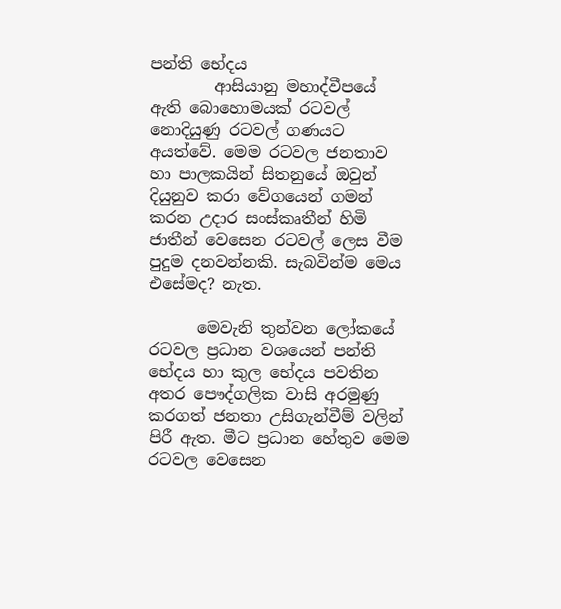පන්ති භේදය
        ආසියානු මහාද්වීපයේ ඇති බොහොමයක් රටවල් නොදියුණු රටවල් ගණයට අයත්වේ. මෙම රටවල ජනතාව හා පාලකයින් සිතනුයේ ඔවුන් දියුනුව කරා වේගයෙන් ගමන් කරන උදාර සංස්කෘතීන් හිමි ජාතීන් වෙසෙන රටවල් ලෙස වීම පුදුම දනවන්නකි. සැබවින්ම මෙය එසේමද? නැත.

      මෙවැනි තුන්වන ලෝකයේ රටවල ප්‍රධාන වශයෙන් පන්ති භේදය හා කුල භේදය පවතින අතර පෞද්ගලික වාසි අරමුණු කරගත් ජනතා උසිගැන්වීම් වලින් පිරී ඇත. මීට ප්‍රධාන හේතුව මෙම රටවල වෙසෙන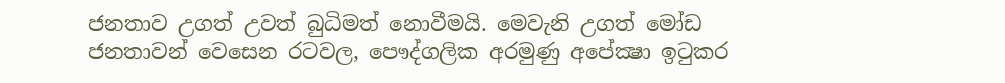ජනතාව උගත් උවත් බුධිමත් නොවීමයි. මෙවැනි උගත් මෝඩ ජනතාවන් වෙසෙන රටවල, පෞද්ගලික අරමුණු අපේක්‍ෂා ඉටුකර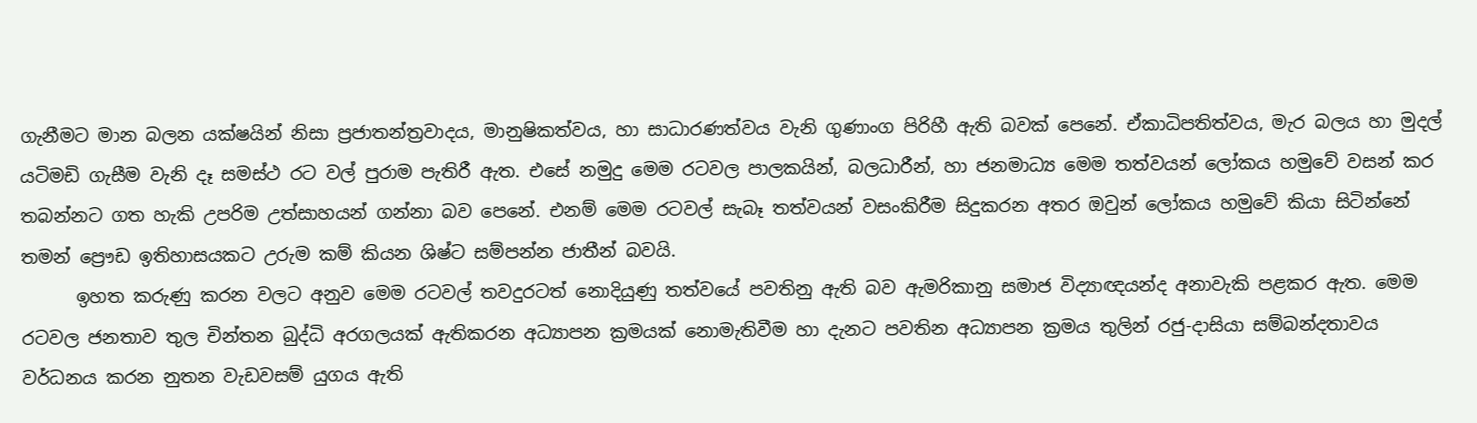ගැනීමට මාන බලන යක්ෂයින් නිසා ප්‍රජාතන්ත්‍රවාදය, මානුෂිකත්වය, හා සාධාරණත්වය වැනි ගුණාංග පිරිහී ඇති බවක් පෙනේ. ඒකාධිපතිත්වය, මැර බලය හා මුදල් යටිමඩි ගැසීම වැනි දෑ සමස්ථ රට වල් පුරාම පැතිරී ඇත. එසේ නමුදු මෙම රටවල පාලකයින්, බලධාරීන්, හා ජනමාධ්‍ය මෙම තත්වයන් ලෝකය හමුවේ වසන් කර තබන්නට ගත හැකි උපරිම උත්සාහයන් ගන්නා බව පෙනේ. එනම් මෙම රටවල් සැබෑ තත්වයන් වසංකිරීම සිදුකරන අතර ඔවුන් ලෝකය හමුවේ කියා සිටින්නේ තමන් ප්‍රෞඩ ඉතිහාසයකට උරුම කම් කියන ශිෂ්ට සම්පන්න ජාතීන් බවයි.
      ඉහත කරුණු කරන වලට අනුව මෙම රටවල් තවදුරටත් නොදියුණු තත්වයේ පවතිනු ඇති බව ඇමරිකානු සමාජ විද්‍යාඥයන්ද අනාවැකි පළකර ඇත. මෙම රටවල ජනතාව තුල චින්තන බුද්ධි අරගලයක් ඇතිකරන අධ්‍යාපන ක්‍රමයක් නොමැතිවීම හා දැනට පවතින අධ්‍යාපන ක්‍රමය තුලින් රජු-දාසියා සම්බන්දතාවය වර්ධනය කරන නුතන වැඩවසම් යුගය ඇති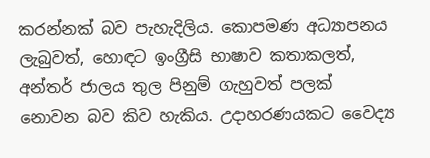කරන්නක් බව පැහැදිලිය. කොපමණ අධ්‍යාපනය ලැබුවත්, හොඳට ඉංග්‍රීසි භාෂාව කතාකලත්, අන්තර් ජාලය තුල පිනුම් ගැහුවත් පලක් නොවන බව කිව හැකිය. උදාහරණයකට වෛද්‍ය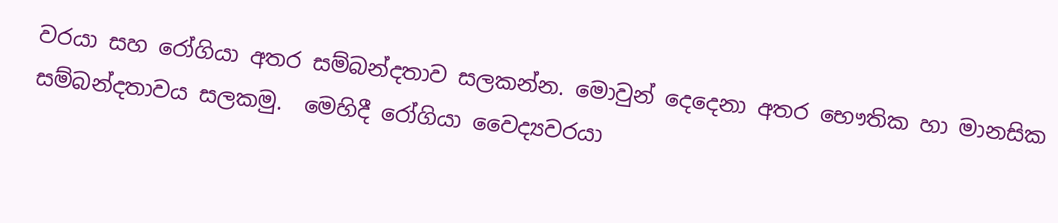වරයා සහ රෝගියා අතර සම්බන්දතාව සලකන්න. මොවුන් දෙදෙනා අතර භෞතික හා මානසික සම්බන්දතාවය සලකමු.  මෙහිදී රෝගියා වෛද්‍යවරයා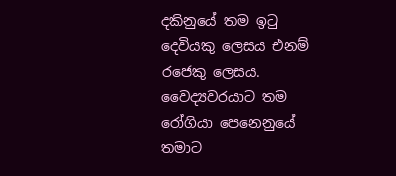දකිනුයේ තම ඉටු දෙවියකු ලෙසය එනම් රජෙකු ලෙසය. වෛද්‍යවරයාට තම රෝගියා පෙනෙනුයේ තමාට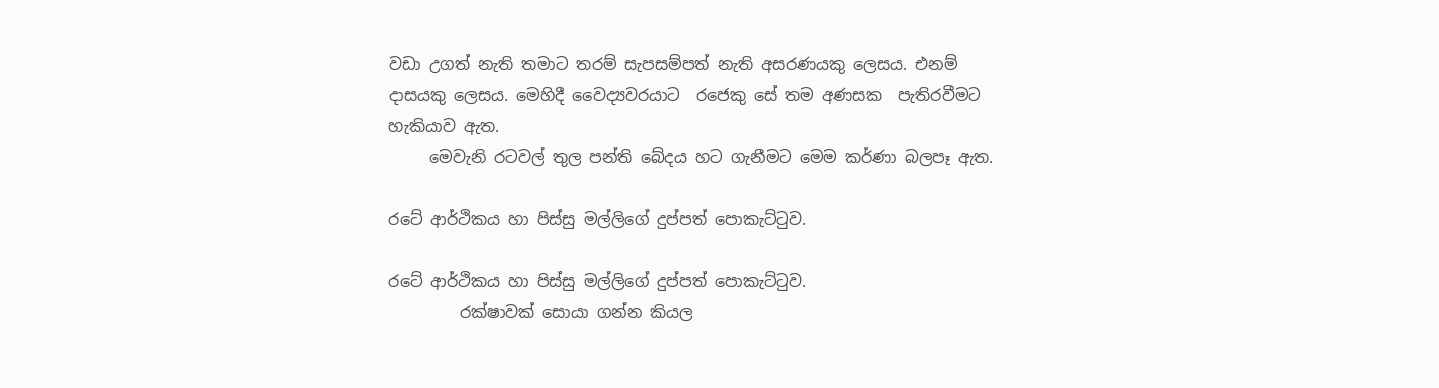වඩා උගත් නැති තමාට තරම් සැපසම්පත් නැති අසරණයකු ලෙසය. එනම් දාසයකු ලෙසය. මෙහිදී වෛද්‍යවරයාට  රජෙකු සේ තම අණසක  පැතිරවීමට හැකියාව ඇත.
     මෙවැනි රටවල් තුල පන්ති බේදය හට ගැනීමට මෙම කර්ණා බලපෑ ඇත.

රටේ ආර්ථිකය හා පිස්සු මල්ලිගේ දුප්පත් පොකැට්ටුව.

රටේ ආර්ථිකය හා පිස්සු මල්ලිගේ දුප්පත් පොකැට්ටුව.
         රක්ෂාවක් සොයා ගන්න කියල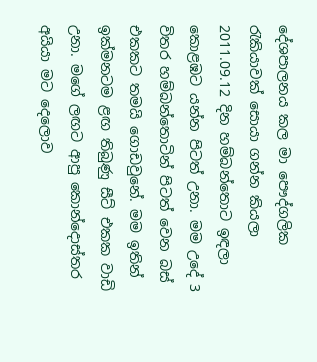දේශපාලනය කල මා පෞද්ගලික රැකියාවක් සොයා ගන්න කියලා 2011.09.12 දින හම්බන්තොට ඉඳලා කොළඹට යන්න පිටත් උනා. මම උදේ 3 විතර හම්බන්තොටින් පිටත් වෙන බස් එකකට තමයි ගොඩවුනේ. මම ඉතින් ඉක්මනටම ළඟ තිබුණු සීට් එකක වාඩි උනා. මගේ ලඟට ආපු කොන්දොස්තර අයියා මට දෙලොව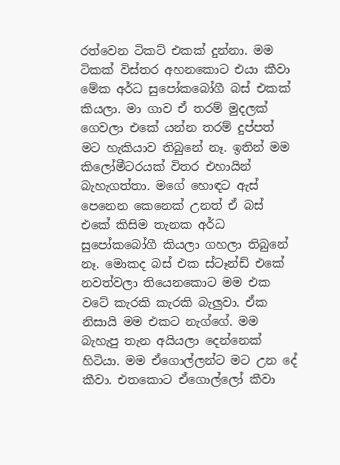රත්වෙන ටිකට් එකක් දුන්නා. මම ටිකක් විස්තර අහනකොට එයා කීවා මේක අර්ධ සුපෝකබෝගී බස් එකක් කියලා. මා ගාව ඒ තරම් මුදලක් ගෙවලා එකේ යන්න තරම් දුප්පත් මට හැකියාව තිබුනේ නෑ. ඉතින් මම කිලෝමීටරයක් විතර එහායින් බැහැගත්තා. මගේ හොඳට ඇස් පෙනෙන කෙනෙක් උනත් ඒ බස් එකේ කිසිම තැනක අර්ධ සුපෝකබෝගී කියලා ගහලා තිබුනේ නෑ. මොකද බස් එක ස්ටෑන්ඩ් එකේ නවත්වලා තියෙනකොට මම එක වටේ කැරකි කැරකි බැලුවා. ඒක නිසායි මම එකට නැග්ගේ. මම බැහැපු තැන අයියලා දෙන්නෙක් හිටියා. මම ඒගොල්ලන්ට මට උන දේ කීවා. එතකොට ඒගොල්ලෝ කීවා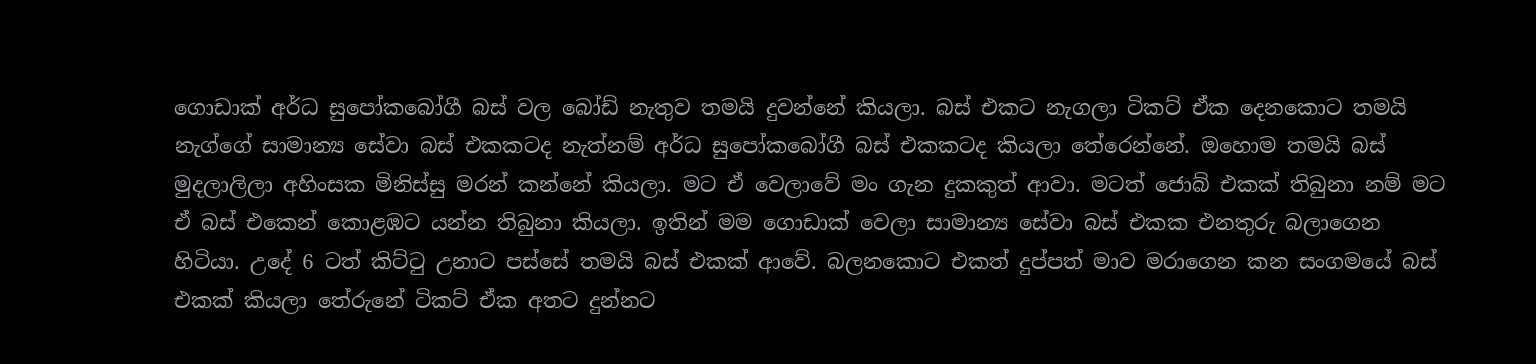ගොඩාක් අර්ධ සුපෝකබෝගී බස් වල බෝඩ් නැතුව තමයි දුවන්නේ කියලා. බස් එකට නැගලා ටිකට් ඒක දෙනකොට තමයි නැග්ගේ සාමාන්‍ය සේවා බස් එකකටද නැත්නම් අර්ධ සුපෝකබෝගී බස් එකකටද කියලා තේරෙන්නේ. ඔහොම තමයි බස් මුදලාලිලා අහිංසක මිනිස්සු මරන් කන්නේ කියලා. මට ඒ වෙලාවේ මං ගැන දුකකුත් ආවා. මටත් ජොබ් එකක් තිබුනා නම් මට ඒ බස් එකෙන් කොළඹට යන්න තිබුනා කියලා. ඉතින් මම ගොඩාක් වෙලා සාමාන්‍ය සේවා බස් එකක එනතුරු බලාගෙන හිටියා. උදේ 6 ටත් කිට්ටු උනාට පස්සේ තමයි බස් එකක් ආවේ. බලනකොට එකත් දුප්පත් මාව මරාගෙන කන සංගමයේ බස් එකක් කියලා තේරුනේ ටිකට් ඒක අතට දුන්නට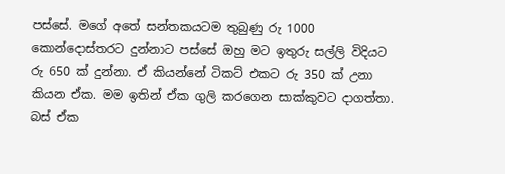පස්සේ. මගේ අතේ සන්තකයටම තුබුණු රු 1000 කොන්දොස්තරට දුන්නාට පස්සේ ඔහු මට ඉතුරු සල්ලි විදියට රු 650 ක් දුන්නා. ඒ කියන්නේ ටිකට් එකට රු 350 ක් උනා කියන ඒක. මම ඉතින් ඒක ගුලි කරගෙන සාක්කුවට දාගත්තා. බස් ඒක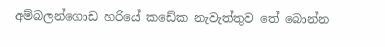අම්බලන්ගොඩ හරියේ කඩේක නැවැත්තුව තේ බොන්න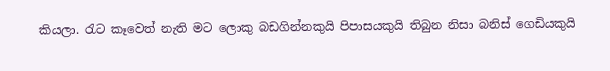කියලා. රැට කෑවෙත් නැති මට ලොකු බඩගින්නකුයි පිපාසයකුයි තිබුන නිසා බනිස් ගෙඩියකුයි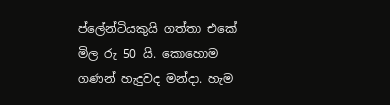ප්ලේන්ටියකුයි ගත්තා එකේ මිල රු 50 යි. කොහොම ගණන් හැදුවද මන්දා. හැම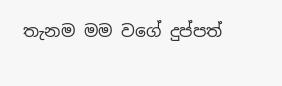තැනම මම වගේ දුප්පත්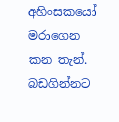අහිංසකයෝ මරාගෙන කන තැන්. බඩගින්නට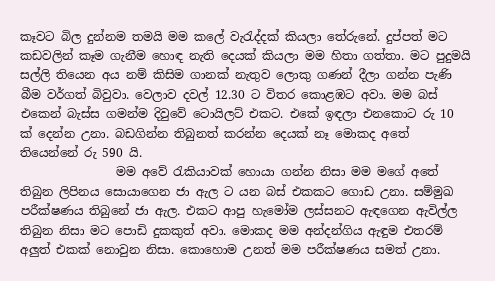කෑවට බිල දුන්නම තමයි මම කලේ වැරැද්දක් කියලා තේරුනේ. දුප්පත් මට කඩවලින් කෑම ගැනීම හොඳ නැති දෙයක් කියලා මම හිතා ගත්තා. මට පුදුමයි සල්ලි තියෙන අය නම් කිසිම ගානක් නැතුව ලොකු ගණන් දීලා ගන්න පැණි බීම වර්ගත් බිවුවා. වෙලාව දවල් 12.30 ට විතර කොළඹට අවා. මම බස් එකෙන් බැස්ස ගමන්ම දිවුවේ ටොයිලට් එකට. එකේ ඉඳලා එනකොට රු 10 ක් දෙන්න උනා. බඩගින්න තිබුනත් කරන්න දෙයක් නෑ මොකද අතේ තියෙන්නේ රු 590 යි.
                මම අවේ රැකියාවක් හොයා ගන්න නිසා මම මගේ අතේ තිබුන ලිපිනය සොයාගෙන ජා ඇල ට යන බස් එකකට ගොඩ උනා. සම්මුඛ පරීක්ෂණය තිබුනේ ජා ඇල. එකට ආපු හැමෝම ලස්සනට ඇඳගෙන ඇවිල්ල තිබුන නිසා මට පොඩි දුකකුත් අවා. මොකද මම අන්දන්ගිය ඇඳුම එතරම් අලුත් එකක් නොවුන නිසා. කොහොම උනත් මම පරීක්ෂණය සමත් උනා.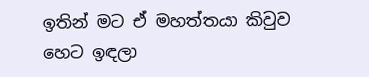ඉතින් මට ඒ මහත්තයා කිවුව හෙට ඉඳලා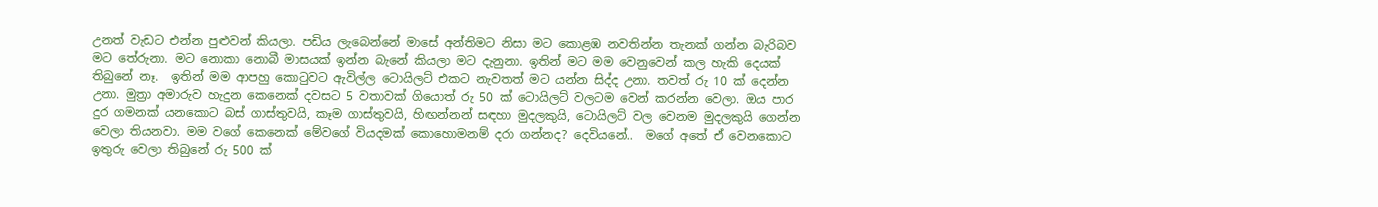උනත් වැඩට එන්න පුළුවන් කියලා. පඩිය ලැබෙන්නේ මාසේ අන්තිමට නිසා මට කොළඹ නවතින්න තැනක් ගන්න බැරිබව මට තේරුනා. මට නොකා නොබී මාසයක් ඉන්න බැනේ කියලා මට දැනුනා. ඉතින් මට මම වෙනුවෙන් කල හැකි දෙයක් තිබුනේ නෑ.  ඉතින් මම ආපහු කොටුවට ඇවිල්ල ටොයිලට් එකට නැවතත් මට යන්න සිද්ද උනා. තවත් රු 10 ක් දෙන්න උනා. මුත්‍රා අමාරුව හැදුන කෙනෙක් දවසට 5 වතාවක් ගියොත් රු 50 ක් ටොයිලට් වලටම වෙන් කරන්න වෙලා. ඔය පාර දුර ගමනක් යනකොට බස් ගාස්තුවයි, කෑම ගාස්තුවයි, හිඟන්නන් සඳහා මුදලකුයි, ටොයිලට් වල වෙනම මුදලකුයි ගෙන්න වෙලා තියනවා. මම වගේ කෙනෙක් මේවගේ වියදමක් කොහොමනම් දරා ගන්නද? දෙවියනේ..  මගේ අතේ ඒ වෙනකොට ඉතුරු වෙලා තිබුනේ රු 500 ක්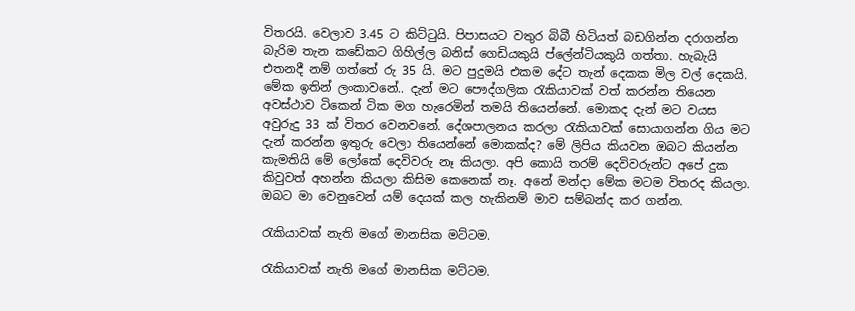විතරයි. වෙලාව 3.45 ට කිට්ටුයි. පිපාසයට වතුර බිබී හිටියත් බඩගින්න දරාගන්න බැරිම තැන කඩේකට ගිහිල්ල බනිස් ගෙඩියකුයි ප්ලේන්ටියකුයි ගත්තා. හැබැයි එතනදී නම් ගත්තේ රු 35 යි. මට පුදුමයි එකම දේට තැන් දෙකක මිල වල් දෙකයි. මේක ඉතින් ලංකාවනේ.. දැන් මට පෞද්ගලික රැකියාවක් වත් කරන්න තියෙන අවස්ථාව ටිකෙන් ටික මග හැරෙමින් තමයි තියෙන්නේ. මොකද දැන් මට වයස අවුරුදු 33 ක් විතර වෙනවනේ. දේශපාලනය කරලා රැකියාවක් සොයාගන්න ගිය මට දැන් කරන්න ඉතුරු වෙලා තියෙන්නේ මොකක්ද? මේ ලිපිය කියවන ඔබට කියන්න කැමතියි මේ ලෝකේ දෙවිවරු නෑ කියලා. අපි කොයි තරම් දෙවිවරුන්ට අපේ දුක කිවුවත් අහන්න කියලා කිසිම කෙනෙක් නෑ. අනේ මන්දා මේක මටම විතරද කියලා. ඔබට මා වෙනුවෙන් යම් දෙයක් කල හැකිනම් මාව සම්බන්ද කර ගන්න.

රැකියාවක් නැති මගේ මානසික මට්ටම.

රැකියාවක් නැති මගේ මානසික මට්ටම.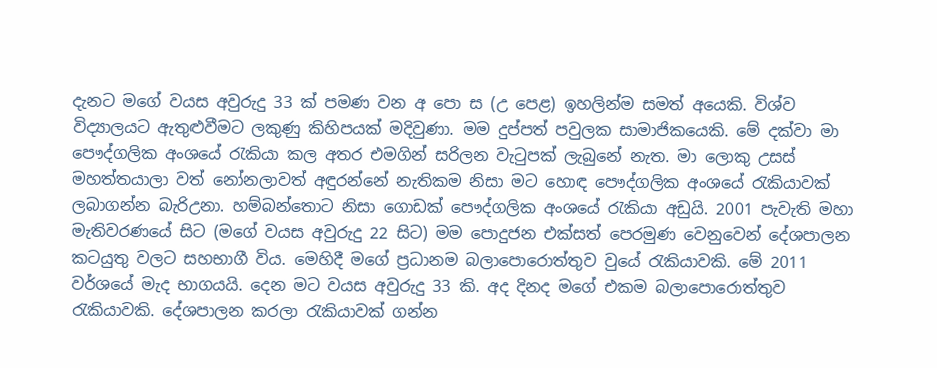දැනට මගේ වයස අවුරුදු 33 ක් පමණ වන අ පො ස (උ පෙළ) ඉහලින්ම සමත් අයෙකි. විශ්ව විද්‍යාලයට ඇතුළුවීමට ලකුණු කිහිපයක් මදිවුණා. මම දුප්පත් පවුලක සාමාජිකයෙකි. මේ දක්වා මා පෞද්ගලික අංශයේ රැකියා කල අතර එමගින් සරිලන වැටුපක් ලැබුනේ නැත. මා ලොකු උසස් මහත්තයාලා වත් නෝනලාවත් අඳුරන්නේ නැතිකම නිසා මට හොඳ පෞද්ගලික අංශයේ රැකියාවක් ලබාගන්න බැරිඋනා. හම්බන්තොට නිසා ගොඩක් පෞද්ගලික අංශයේ රැකියා අඩුයි. 2001 පැවැති මහා මැතිවරණයේ සිට (මගේ වයස අවුරුදු 22 සිට) මම පොදුජන එක්සත් පෙරමුණ වෙනුවෙන් දේශපාලන කටයුතු වලට සහභාගී විය. මෙහිදී මගේ ප්‍රධානම බලාපොරොත්තුව වුයේ රැකියාවකි. මේ 2011 වර්ශයේ මැද භාගයයි. දෙන මට වයස අවුරුදු 33 කි. අද දිනද මගේ එකම බලාපොරොත්තුව රැකියාවකි. දේශපාලන කරලා රැකියාවක් ගන්න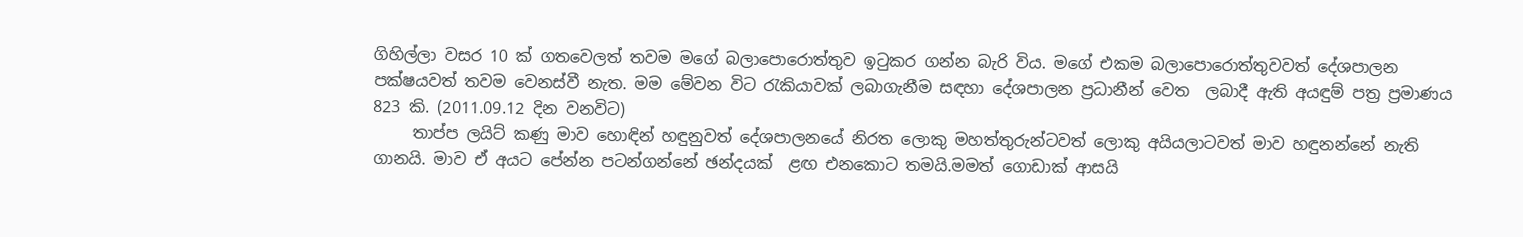ගිහිල්ලා වසර 10 ක් ගතවෙලත් තවම මගේ බලාපොරොත්තුව ඉටුකර ගන්න බැරි විය. මගේ එකම බලාපොරොත්තුවවත් දේශපාලන පක්ෂයවත් තවම වෙනස්වී නැත. මම මේවන විට රැකියාවක් ලබාගැනීම සඳහා දේශපාලන ප්‍රධානීන් වෙත  ලබාදී ඇති අයඳුම් පත්‍ර ප්‍රමාණය 823 කි. (2011.09.12 දින වනවිට)
     තාප්ප ලයිට් කණු මාව හොඳින් හඳුනුවත් දේශපාලනයේ නිරත ලොකු මහත්තුරුන්ටවත් ලොකු අයියලාටවත් මාව හඳුනන්නේ නැති ගානයි. මාව ඒ අයට පේන්න පටන්ගන්නේ ඡන්දයක්  ළඟ එනකොට තමයි.මමත් ගොඩාක් ආසයි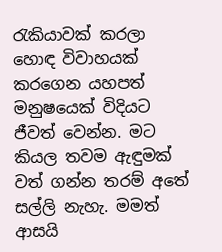රැකියාවක් කරලා හොඳ විවාහයක් කරගෙන යහපත් මනුෂයෙක් විදියට ජීවත් වෙන්න. මට කියල තවම ඇඳුමක් වත් ගන්න තරම් අතේ සල්ලි නැහැ. මමත් ආසයි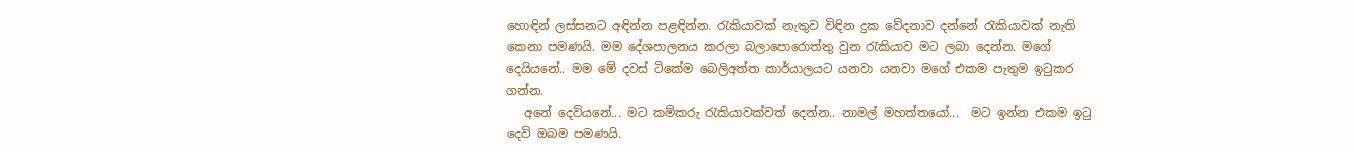හොඳින් ලස්සනට අඳින්න පළඳින්න. රැකියාවක් නැතුව විඳින දුක වේදනාව දන්නේ රැකියාවක් නැති කෙනා පමණයි. මම දේශපාලනය කරලා බලාපොරොත්තු වුන රැකියාව මට ලබා දෙන්න. මගේ දෙයියනේ.. මම මේ දවස් ටිකේම බෙලිඅත්ත කාර්යාලයට යනවා යනවා මගේ එකම පැතුම ඉටුකර ගන්න.
   අනේ දෙවියනේ... මට කම්කරු රැකියාවක්වත් දෙන්න.. නාමල් මහත්තයෝ...  මට ඉන්න එකම ඉටු දෙවි ඔබම පමණයි.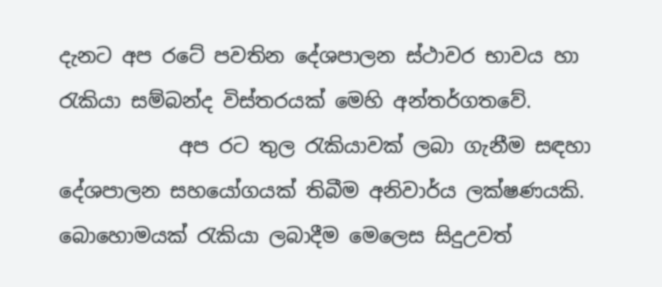දැනට අප රටේ පවතින දේශපාලන ස්ථාවර භාවය හා රැකියා සම්බන්ද විස්තරයක් මෙහි අන්තර්ගතවේ.
            අප රට තුල රැකියාවක් ලබා ගැනීම සඳහා දේශපාලන සහයෝගයක් තිබීම අනිවාර්ය ලක්ෂණයකි. බොහොමයක් රැකියා ලබාදීම මෙලෙස සිදුඋවත්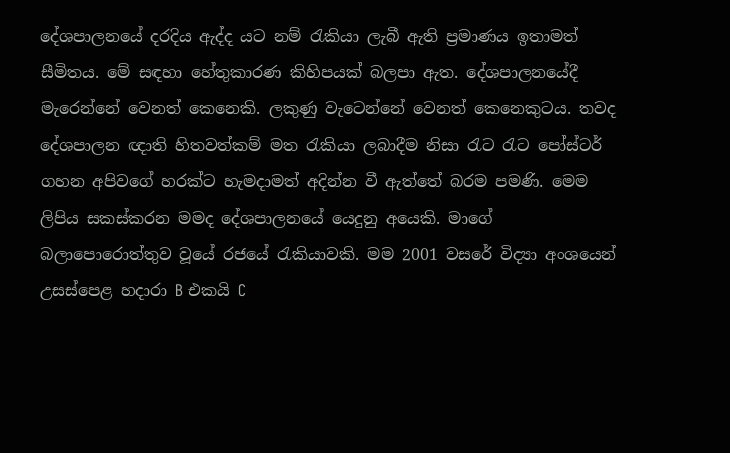දේශපාලනයේ දරදිය ඇද්ද යට නම් රැකියා ලැබී ඇති ප්‍රමාණය ඉතාමත් සීමිතය. මේ සඳහා හේතුකාරණ කිහිපයක් බලපා ඇත. දේශපාලනයේදී මැරෙන්නේ වෙනත් කෙනෙකි. ලකුණු වැටෙන්නේ වෙනත් කෙනෙකුටය. තවද දේශපාලන ඥාති හිතවත්කම් මත රැකියා ලබාදීම නිසා රැට රැට පෝස්ටර් ගහන අපිවගේ හරක්ට හැමදාමත් අදින්න වී ඇත්තේ බරම පමණි. මෙම ලිපිය සකස්කරන මමද දේශපාලනයේ යෙදුනු අයෙකි. මාගේ බලාපොරොත්තුව වූයේ රජයේ රැකියාවකි. මම 2001 වසරේ විද්‍යා අංශයෙන් උසස්පෙළ හදාරා B එකයි C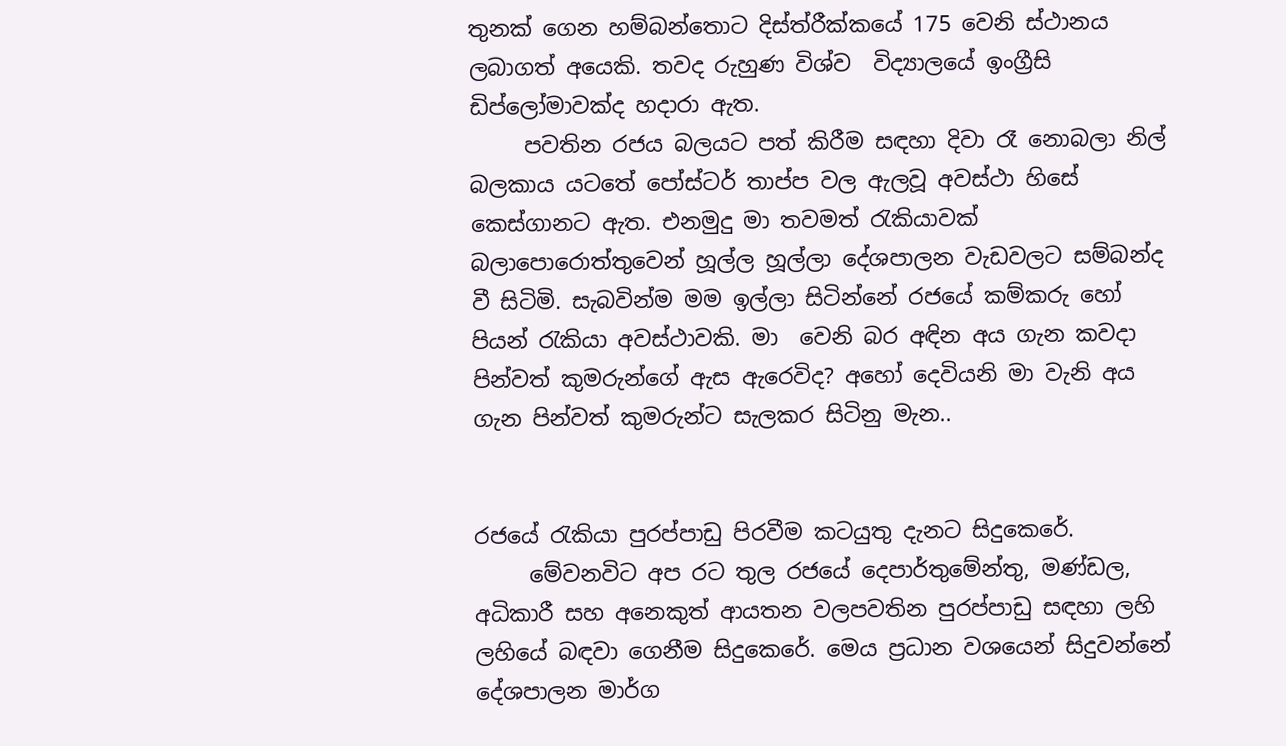තුනක් ගෙන හම්බන්තොට දිස්ත්රීක්කයේ 175 වෙනි ස්ථානය ලබාගත් අයෙකි. තවද රුහුණ විශ්ව  විද්‍යාලයේ ඉංග්‍රීසි ඩිප්ලෝමාවක්ද හදාරා ඇත.
     පවතින රජය බලයට පත් කිරීම සඳහා දිවා රෑ නොබලා නිල් බලකාය යටතේ පෝස්ටර් තාප්ප වල ඇලවූ අවස්ථා හිසේ කෙස්ගානට ඇත. එනමුදු මා තවමත් රැකියාවක් බලාපොරොත්තුවෙන් හූල්ල හූල්ලා දේශපාලන වැඩවලට සම්බන්ද වී සිටිමි. සැබවින්ම මම ඉල්ලා සිටින්නේ රජයේ කම්කරු හෝ පියන් රැකියා අවස්ථාවකි. මා  වෙනි බර අඳින අය ගැන කවදා පින්වත් කුමරුන්ගේ ඇස ඇරෙවිද? අහෝ දෙවියනි මා වැනි අය ගැන පින්වත් කුමරුන්ට සැලකර සිටිනු මැන..


රජයේ රැකියා පුරප්පාඩු පිරවීම කටයුතු දැනට සිදුකෙරේ.
     මේවනවිට අප රට තුල රජයේ දෙපාර්තුමේන්තු, මණ්ඩල, අධිකාරී සහ අනෙකුත් ආයතන වලපවතින පුරප්පාඩු සඳහා ලහි ලහියේ බඳවා ගෙනීම සිදුකෙරේ. මෙය ප්‍රධාන වශයෙන් සිදුවන්නේ දේශපාලන මාර්ග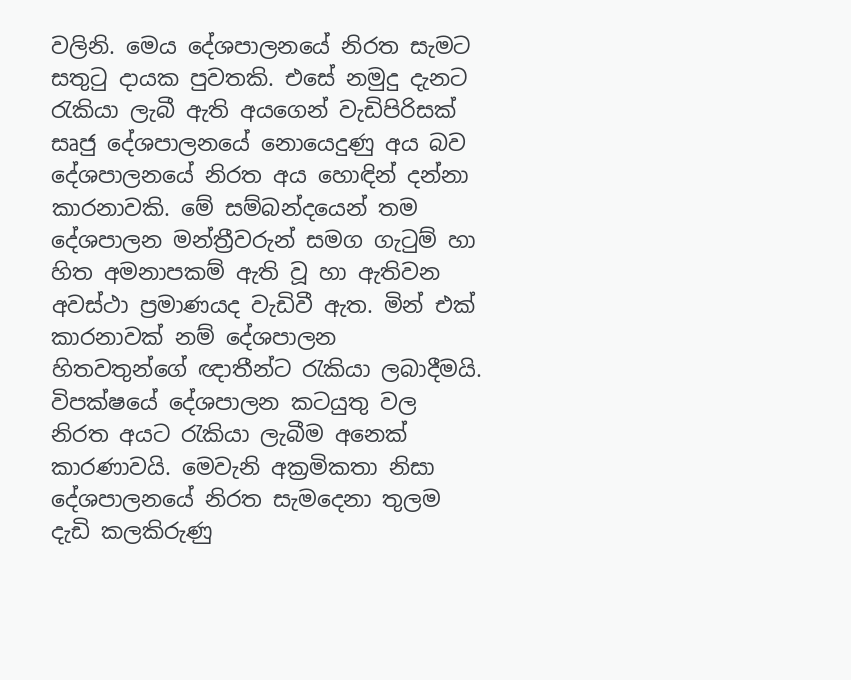වලිනි. මෙය දේශපාලනයේ නිරත සැමට සතුටු දායක පුවතකි. එසේ නමුදු දැනට රැකියා ලැබී ඇති අයගෙන් වැඩිපිරිසක් සෘජු දේශපාලනයේ නොයෙදුණු අය බව දේශපාලනයේ නිරත අය හොඳින් දන්නා කාරනාවකි. මේ සම්බන්දයෙන් තම දේශපාලන මන්ත්‍රීවරුන් සමග ගැටුම් හා හිත අමනාපකම් ඇති වූ හා ඇතිවන අවස්ථා ප්‍රමාණයද වැඩිවී ඇත. මින් එක් කාරනාවක් නම් දේශපාලන හිතවතුන්ගේ ඥාතීන්ට රැකියා ලබාදීමයි. විපක්ෂයේ දේශපාලන කටයුතු වල නිරත අයට රැකියා ලැබීම අනෙක් කාරණාවයි. මෙවැනි අක්‍රමිකතා නිසා දේශපාලනයේ නිරත සැමදෙනා තුලම දැඩි කලකිරුණු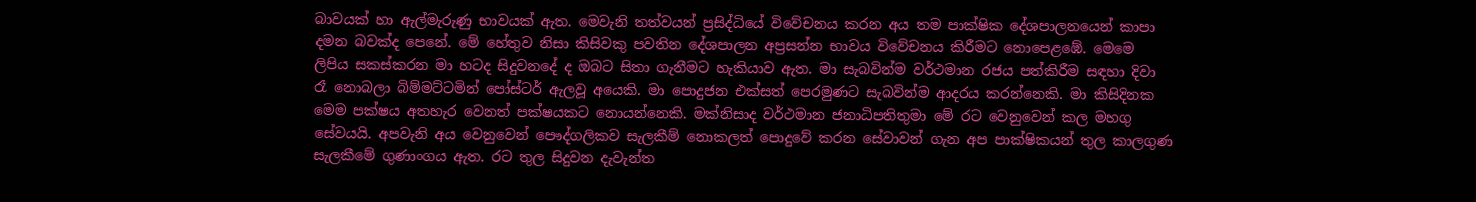බාවයක් හා ඇල්මැරුණු භාවයක් ඇත. මෙවැනි තත්වයන් ප්‍රසිද්ධියේ විවේචනය කරන අය තම පාක්ෂික දේශපාලනයෙන් කාපා දමන බවක්ද පෙනේ. මේ හේතුව නිසා කිසිවකු පවතින දේශපාලන අප්‍රසන්න භාවය විවේචනය කිරීමට නොපෙළඹේ. මෙමෙ ලිපිය සකස්කරන මා හටද සිදුවනදේ ද ඔබට සිතා ගැනීමට හැකියාව ඇත. මා සැබවින්ම වර්ථමාන රජය පත්කිරීම සඳහා දිවා රෑ නොබලා බිම්මට්ටමින් පෝස්ටර් ඇලවූ අයෙකි. මා පොදුජන එක්සත් පෙරමුණට සැබවින්ම ආදරය කරන්නෙකි. මා කිසිදිනක මෙම පක්ෂය අතහැර වෙනත් පක්ෂයකට නොයන්නෙකි. මක්නිසාද වර්ථමාන ජනාධිපතිතුමා මේ රට වෙනුවෙන් කල මහගු සේවයයි. අපවැනි අය වෙනුවෙන් පෞද්ගලිකව සැලකීම් නොකලත් පොදුවේ කරන සේවාවන් ගැන අප පාක්ෂිකයන් තුල කාලගුණ සැලකීමේ ගුණාංගය ඇත. රට තුල සිදුවන දැවැන්ත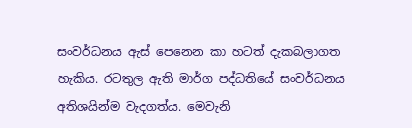සංවර්ධනය ඇස් පෙනෙන කා හටත් දැකබලාගත හැකිය. රටතුල ඇති මාර්ග පද්ධතියේ සංවර්ධනය අතිශයින්ම වැදගත්ය. මෙවැනි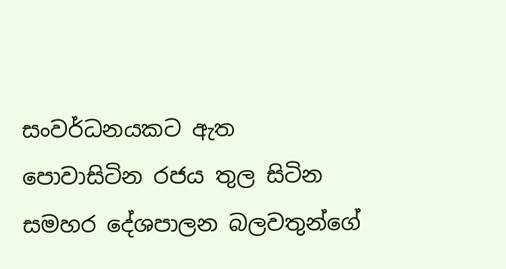සංවර්ධනයකට ඇත පොවාසිටින රජය තුල සිටින සමහර දේශපාලන බලවතුන්ගේ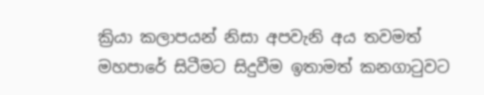ක්‍රියා කලාපයන් නිසා අපවැනි අය තවමත් මහපාරේ සිටීමට සිදුවීම ඉතාමත් කනගාටුවට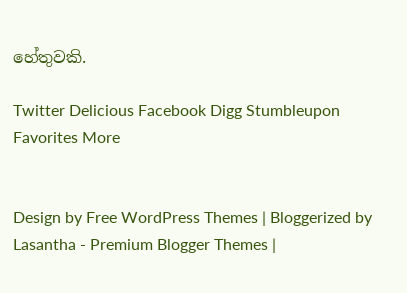හේතුවකි.

Twitter Delicious Facebook Digg Stumbleupon Favorites More


Design by Free WordPress Themes | Bloggerized by Lasantha - Premium Blogger Themes |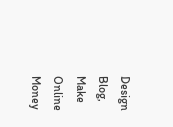Design Blog, Make Online Money